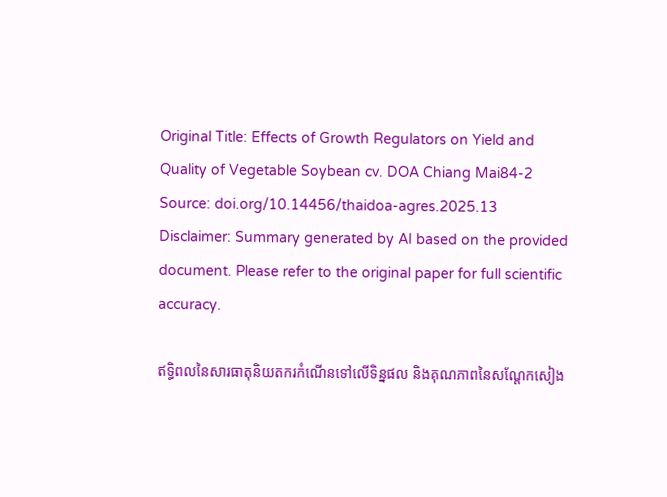Original Title: Effects of Growth Regulators on Yield and Quality of Vegetable Soybean cv. DOA Chiang Mai84-2
Source: doi.org/10.14456/thaidoa-agres.2025.13
Disclaimer: Summary generated by AI based on the provided document. Please refer to the original paper for full scientific accuracy.

ឥទ្ធិពលនៃសារធាតុនិយតករកំណើនទៅលើទិន្នផល និងគុណភាពនៃសណ្តែកសៀង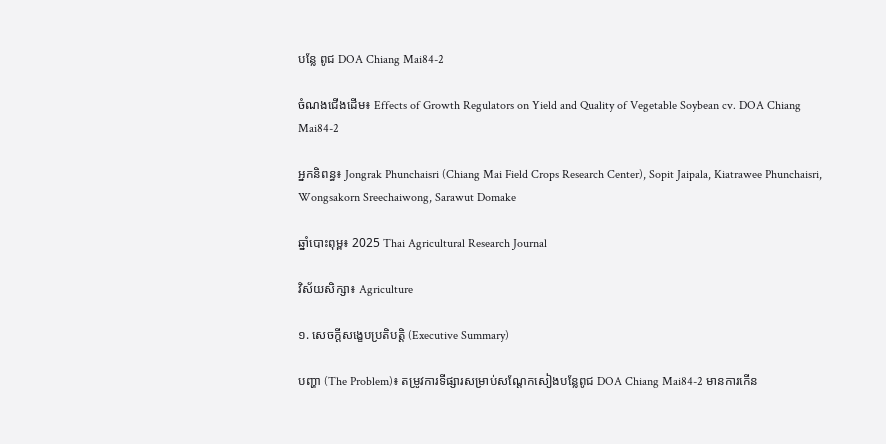បន្លែ ពូជ DOA Chiang Mai84-2

ចំណងជើងដើម៖ Effects of Growth Regulators on Yield and Quality of Vegetable Soybean cv. DOA Chiang Mai84-2

អ្នកនិពន្ធ៖ Jongrak Phunchaisri (Chiang Mai Field Crops Research Center), Sopit Jaipala, Kiatrawee Phunchaisri, Wongsakorn Sreechaiwong, Sarawut Domake

ឆ្នាំបោះពុម្ព៖ 2025 Thai Agricultural Research Journal

វិស័យសិក្សា៖ Agriculture

១. សេចក្តីសង្ខេបប្រតិបត្តិ (Executive Summary)

បញ្ហា (The Problem)៖ តម្រូវការទីផ្សារសម្រាប់សណ្តែកសៀងបន្លែពូជ DOA Chiang Mai84-2 មានការកើន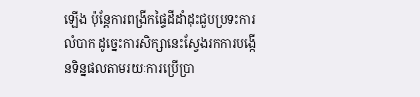ឡើង ប៉ុន្តែការពង្រីកផ្ទៃដីដាំដុះជួបប្រទះការលំបាក ដូច្នេះការសិក្សានេះស្វែងរកការបង្កើនទិន្នផលតាមរយៈការប្រើប្រា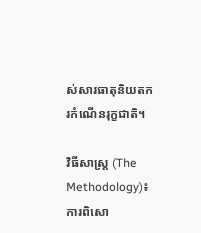ស់សារធាតុនិយតករកំណើនរុក្ខជាតិ។

វិធីសាស្ត្រ (The Methodology)៖ ការពិសោ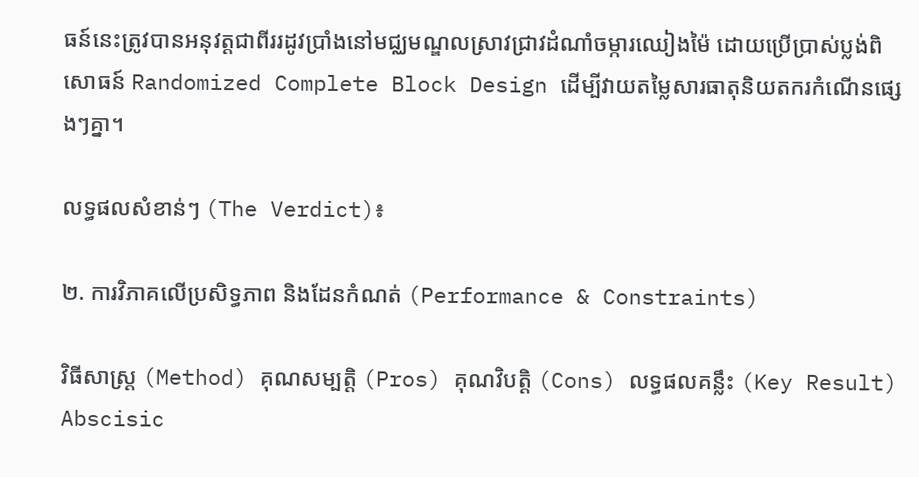ធន៍នេះត្រូវបានអនុវត្តជាពីររដូវប្រាំងនៅមជ្ឈមណ្ឌលស្រាវជ្រាវដំណាំចម្ការឈៀងម៉ៃ ដោយប្រើប្រាស់ប្លង់ពិសោធន៍ Randomized Complete Block Design ដើម្បីវាយតម្លៃសារធាតុនិយតករកំណើនផ្សេងៗគ្នា។

លទ្ធផលសំខាន់ៗ (The Verdict)៖

២. ការវិភាគលើប្រសិទ្ធភាព និងដែនកំណត់ (Performance & Constraints)

វិធីសាស្ត្រ (Method) គុណសម្បត្តិ (Pros) គុណវិបត្តិ (Cons) លទ្ធផលគន្លឹះ (Key Result)
Abscisic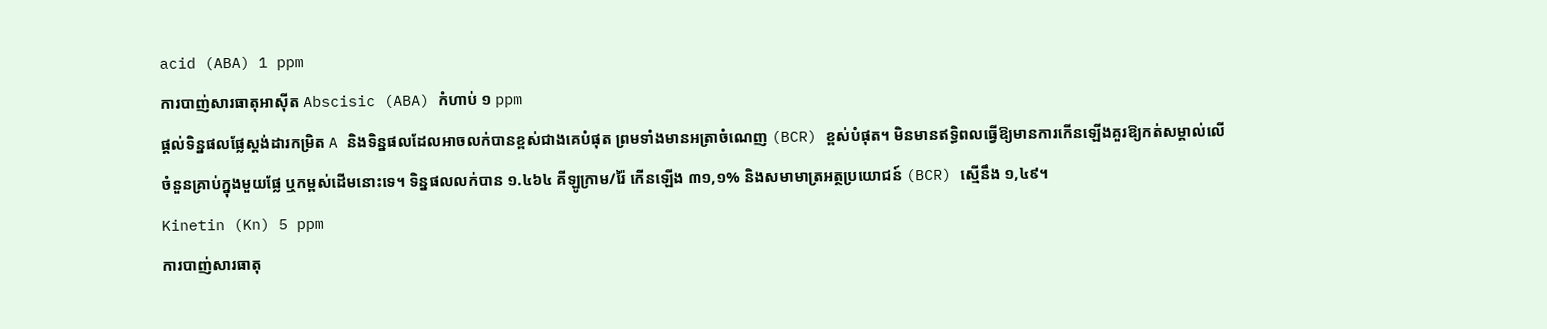acid (ABA) 1 ppm
ការបាញ់សារធាតុអាស៊ីត Abscisic (ABA) កំហាប់ ១ ppm
ផ្តល់ទិន្នផលផ្លែស្តង់ដារកម្រិត A និងទិន្នផលដែលអាចលក់បានខ្ពស់ជាងគេបំផុត ព្រមទាំងមានអត្រាចំណេញ (BCR) ខ្ពស់បំផុត។ មិនមានឥទ្ធិពលធ្វើឱ្យមានការកើនឡើងគួរឱ្យកត់សម្គាល់លើចំនួនគ្រាប់ក្នុងមួយផ្លែ ឬកម្ពស់ដើមនោះទេ។ ទិន្នផលលក់បាន ១.៤៦៤ គីឡូក្រាម/រ៉ៃ កើនឡើង ៣១,១% និងសមាមាត្រអត្ថប្រយោជន៍ (BCR) ស្មើនឹង ១,៤៩។
Kinetin (Kn) 5 ppm
ការបាញ់សារធាតុ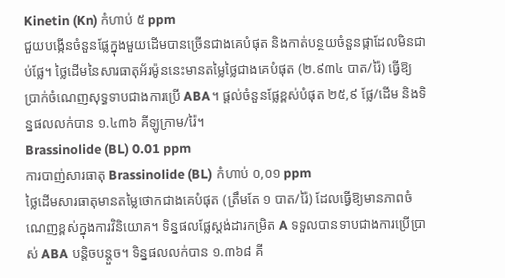Kinetin (Kn) កំហាប់ ៥ ppm
ជួយបង្កើនចំនួនផ្លែក្នុងមួយដើមបានច្រើនជាងគេបំផុត និងកាត់បន្ថយចំនួនផ្កាដែលមិនជាប់ផ្លែ។ ថ្លៃដើមនៃសារធាតុអ័រម៉ូននេះមានតម្លៃថ្លៃជាងគេបំផុត (២.៩៣៤ បាត/រ៉ៃ) ធ្វើឱ្យប្រាក់ចំណេញសុទ្ធទាបជាងការប្រើ ABA។ ផ្តល់ចំនួនផ្លែខ្ពស់បំផុត ២៥,៩ ផ្លែ/ដើម និងទិន្នផលលក់បាន ១.៤៣៦ គីឡូក្រាម/រ៉ៃ។
Brassinolide (BL) 0.01 ppm
ការបាញ់សារធាតុ Brassinolide (BL) កំហាប់ ០,០១ ppm
ថ្លៃដើមសារធាតុមានតម្លៃថោកជាងគេបំផុត (ត្រឹមតែ ១ បាត/រ៉ៃ) ដែលធ្វើឱ្យមានភាពចំណេញខ្ពស់ក្នុងការវិនិយោគ។ ទិន្នផលផ្លែស្តង់ដារកម្រិត A ទទួលបានទាបជាងការប្រើប្រាស់ ABA បន្តិចបន្តួច។ ទិន្នផលលក់បាន ១.៣៦៨ គី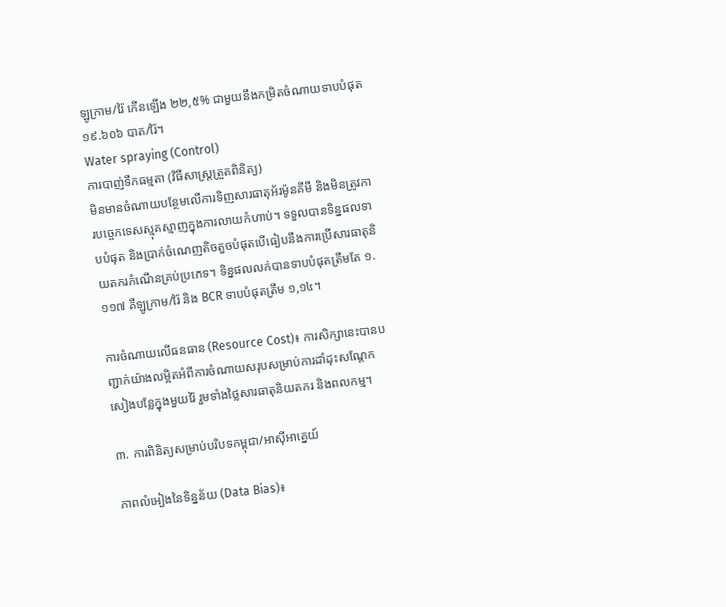ឡូក្រាម/រ៉ៃ កើនឡើង ២២,៥% ជាមួយនឹងកម្រិតចំណាយទាបបំផុត ១៩.៦០៦ បាត/រ៉ៃ។
Water spraying (Control)
ការបាញ់ទឹកធម្មតា (វិធីសាស្ត្រត្រួតពិនិត្យ)
មិនមានចំណាយបន្ថែមលើការទិញសារធាតុអ័រម៉ូនគីមី និងមិនត្រូវការបច្ចេកទេសស្មុគស្មាញក្នុងការលាយកំហាប់។ ទទួលបានទិន្នផលទាបបំផុត និងប្រាក់ចំណេញតិចតួចបំផុតបើធៀបនឹងការប្រើសារធាតុនិយតករកំណើនគ្រប់ប្រភេទ។ ទិន្នផលលក់បានទាបបំផុតត្រឹមតែ ១.១១៧ គីឡូក្រាម/រ៉ៃ និង BCR ទាបបំផុតត្រឹម ១,១៤។

ការចំណាយលើធនធាន (Resource Cost)៖ ការសិក្សានេះបានបញ្ជាក់យ៉ាងលម្អិតអំពីការចំណាយសរុបសម្រាប់ការដាំដុះសណ្តែកសៀងបន្លែក្នុងមួយរ៉ៃ រួមទាំងថ្លៃសារធាតុនិយតករ និងពលកម្ម។

៣. ការពិនិត្យសម្រាប់បរិបទកម្ពុជា/អាស៊ីអាគ្នេយ៍

ភាពលំអៀងនៃទិន្នន័យ (Data Bias)៖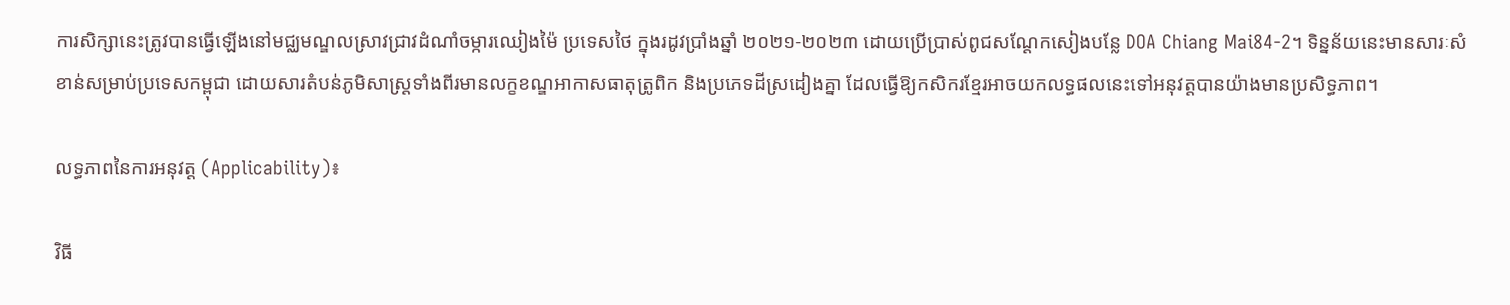ការសិក្សានេះត្រូវបានធ្វើឡើងនៅមជ្ឈមណ្ឌលស្រាវជ្រាវដំណាំចម្ការឈៀងម៉ៃ ប្រទេសថៃ ក្នុងរដូវប្រាំងឆ្នាំ ២០២១-២០២៣ ដោយប្រើប្រាស់ពូជសណ្តែកសៀងបន្លែ DOA Chiang Mai84-2។ ទិន្នន័យនេះមានសារៈសំខាន់សម្រាប់ប្រទេសកម្ពុជា ដោយសារតំបន់ភូមិសាស្ត្រទាំងពីរមានលក្ខខណ្ឌអាកាសធាតុត្រូពិក និងប្រភេទដីស្រដៀងគ្នា ដែលធ្វើឱ្យកសិករខ្មែរអាចយកលទ្ធផលនេះទៅអនុវត្តបានយ៉ាងមានប្រសិទ្ធភាព។

លទ្ធភាពនៃការអនុវត្ត (Applicability)៖

វិធី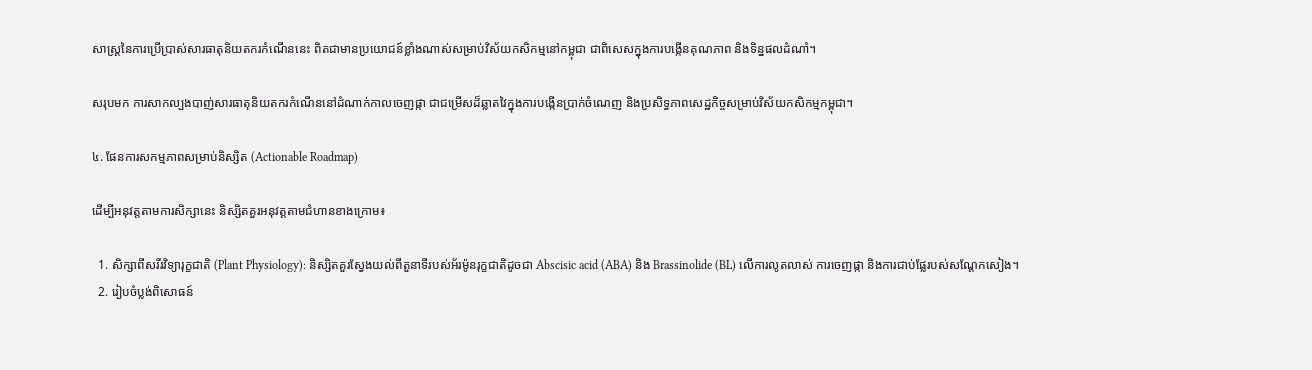សាស្ត្រនៃការប្រើប្រាស់សារធាតុនិយតករកំណើននេះ ពិតជាមានប្រយោជន៍ខ្លាំងណាស់សម្រាប់វិស័យកសិកម្មនៅកម្ពុជា ជាពិសេសក្នុងការបង្កើនគុណភាព និងទិន្នផលដំណាំ។

សរុបមក ការសាកល្បងបាញ់សារធាតុនិយតករកំណើននៅដំណាក់កាលចេញផ្កា ជាជម្រើសដ៏ឆ្លាតវៃក្នុងការបង្កើនប្រាក់ចំណេញ និងប្រសិទ្ធភាពសេដ្ឋកិច្ចសម្រាប់វិស័យកសិកម្មកម្ពុជា។

៤. ផែនការសកម្មភាពសម្រាប់និស្សិត (Actionable Roadmap)

ដើម្បីអនុវត្តតាមការសិក្សានេះ និស្សិតគួរអនុវត្តតាមជំហានខាងក្រោម៖

  1. សិក្សាពីសរីរវិទ្យារុក្ខជាតិ (Plant Physiology): និស្សិតគួរស្វែងយល់ពីតួនាទីរបស់អ័រម៉ូនរុក្ខជាតិដូចជា Abscisic acid (ABA) និង Brassinolide (BL) លើការលូតលាស់ ការចេញផ្កា និងការជាប់ផ្លែរបស់សណ្តែកសៀង។
  2. រៀបចំប្លង់ពិសោធន៍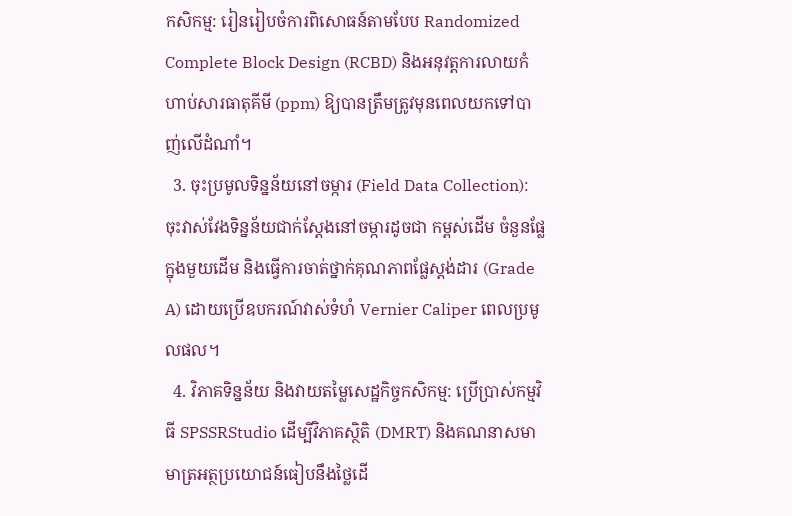កសិកម្ម: រៀនរៀបចំការពិសោធន៍តាមបែប Randomized Complete Block Design (RCBD) និងអនុវត្តការលាយកំហាប់សារធាតុគីមី (ppm) ឱ្យបានត្រឹមត្រូវមុនពេលយកទៅបាញ់លើដំណាំ។
  3. ចុះប្រមូលទិន្នន័យនៅចម្ការ (Field Data Collection): ចុះវាស់វែងទិន្នន័យជាក់ស្តែងនៅចម្ការដូចជា កម្ពស់ដើម ចំនួនផ្លែក្នុងមួយដើម និងធ្វើការចាត់ថ្នាក់គុណភាពផ្លែស្តង់ដារ (Grade A) ដោយប្រើឧបករណ៍វាស់ទំហំ Vernier Caliper ពេលប្រមូលផល។
  4. វិភាគទិន្នន័យ និងវាយតម្លៃសេដ្ឋកិច្ចកសិកម្ម: ប្រើប្រាស់កម្មវិធី SPSSRStudio ដើម្បីវិភាគស្ថិតិ (DMRT) និងគណនាសមាមាត្រអត្ថប្រយោជន៍ធៀបនឹងថ្លៃដើ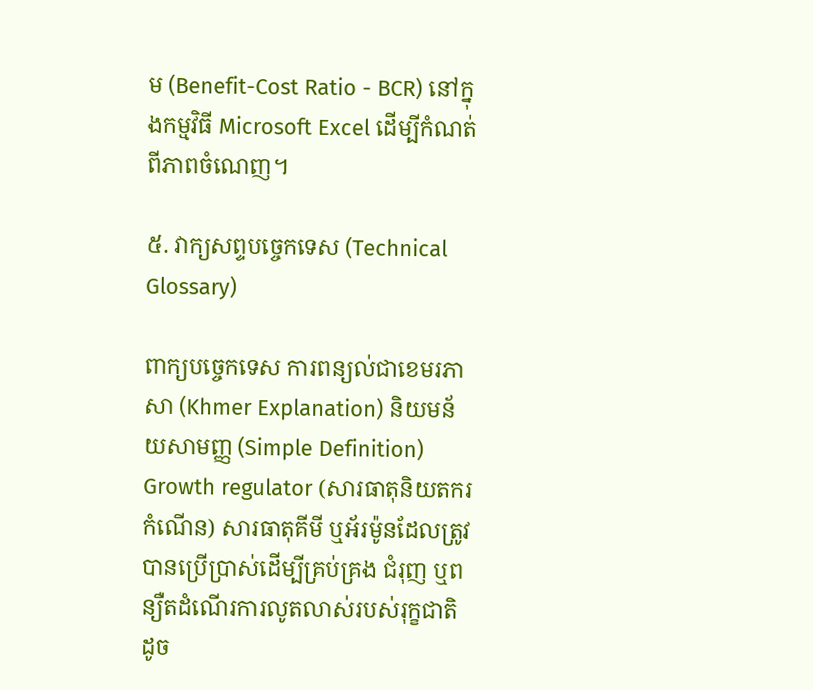ម (Benefit-Cost Ratio - BCR) នៅក្នុងកម្មវិធី Microsoft Excel ដើម្បីកំណត់ពីភាពចំណេញ។

៥. វាក្យសព្ទបច្ចេកទេស (Technical Glossary)

ពាក្យបច្ចេកទេស ការពន្យល់ជាខេមរភាសា (Khmer Explanation) និយមន័យសាមញ្ញ (Simple Definition)
Growth regulator (សារធាតុនិយតករកំណើន) សារធាតុគីមី ឬអ័រម៉ូនដែលត្រូវបានប្រើប្រាស់ដើម្បីគ្រប់គ្រង ជំរុញ ឬពន្យឺតដំណើរការលូតលាស់របស់រុក្ខជាតិ ដូច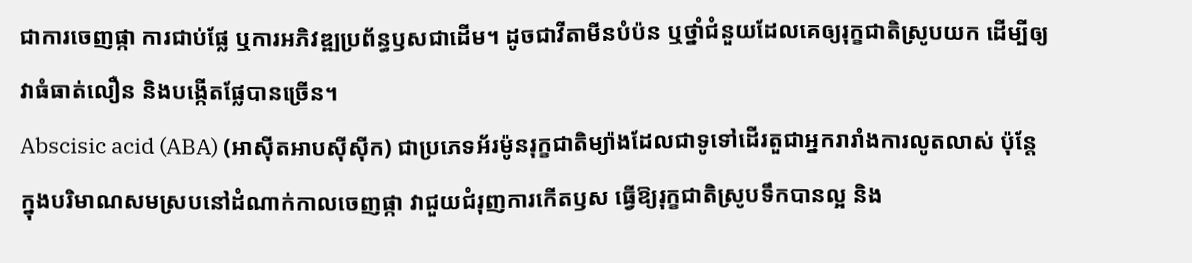ជាការចេញផ្កា ការជាប់ផ្លែ ឬការអភិវឌ្ឍប្រព័ន្ធឫសជាដើម។ ដូចជាវីតាមីនបំប៉ន ឬថ្នាំជំនួយដែលគេឲ្យរុក្ខជាតិស្រូបយក ដើម្បីឲ្យវាធំធាត់លឿន និងបង្កើតផ្លែបានច្រើន។
Abscisic acid (ABA) (អាស៊ីតអាបស៊ីស៊ីក) ជាប្រភេទអ័រម៉ូនរុក្ខជាតិម្យ៉ាងដែលជាទូទៅដើរតួជាអ្នករារាំងការលូតលាស់ ប៉ុន្តែក្នុងបរិមាណសមស្របនៅដំណាក់កាលចេញផ្កា វាជួយជំរុញការកើតឫស ធ្វើឱ្យរុក្ខជាតិស្រូបទឹកបានល្អ និង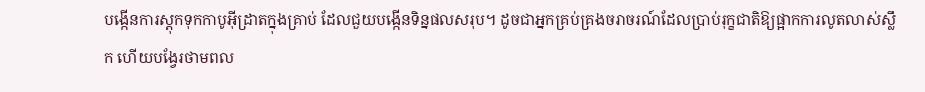បង្កើនការស្តុកទុកកាបូអ៊ីដ្រាតក្នុងគ្រាប់ ដែលជួយបង្កើនទិន្នផលសរុប។ ដូចជាអ្នកគ្រប់គ្រងចរាចរណ៍ដែលប្រាប់រុក្ខជាតិឱ្យផ្អាកការលូតលាស់ស្លឹក ហើយបង្វែរថាមពល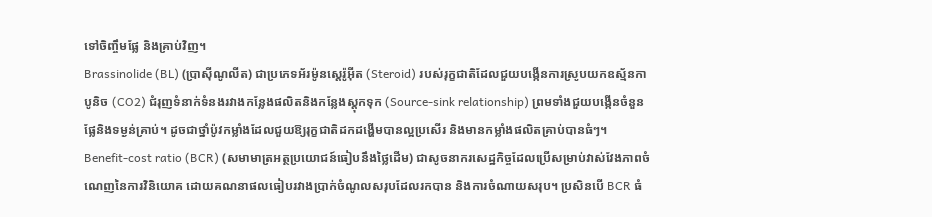ទៅចិញ្ចឹមផ្លែ និងគ្រាប់វិញ។
Brassinolide (BL) (ប្រាស៊ីណូលីត) ជាប្រភេទអ័រម៉ូនស្តេរ៉ូអ៊ីត (Steroid) របស់រុក្ខជាតិដែលជួយបង្កើនការស្រូបយកឧស្ម័នកាបូនិច (CO2) ជំរុញទំនាក់ទំនងរវាងកន្លែងផលិតនិងកន្លែងស្តុកទុក (Source-sink relationship) ព្រមទាំងជួយបង្កើនចំនួនផ្លែនិងទម្ងន់គ្រាប់។ ដូចជាថ្នាំប៉ូវកម្លាំងដែលជួយឱ្យរុក្ខជាតិដកដង្ហើមបានល្អប្រសើរ និងមានកម្លាំងផលិតគ្រាប់បានធំៗ។
Benefit-cost ratio (BCR) (សមាមាត្រអត្ថប្រយោជន៍ធៀបនឹងថ្លៃដើម) ជាសូចនាករសេដ្ឋកិច្ចដែលប្រើសម្រាប់វាស់វែងភាពចំណេញនៃការវិនិយោគ ដោយគណនាផលធៀបរវាងប្រាក់ចំណូលសរុបដែលរកបាន និងការចំណាយសរុប។ ប្រសិនបើ BCR ធំ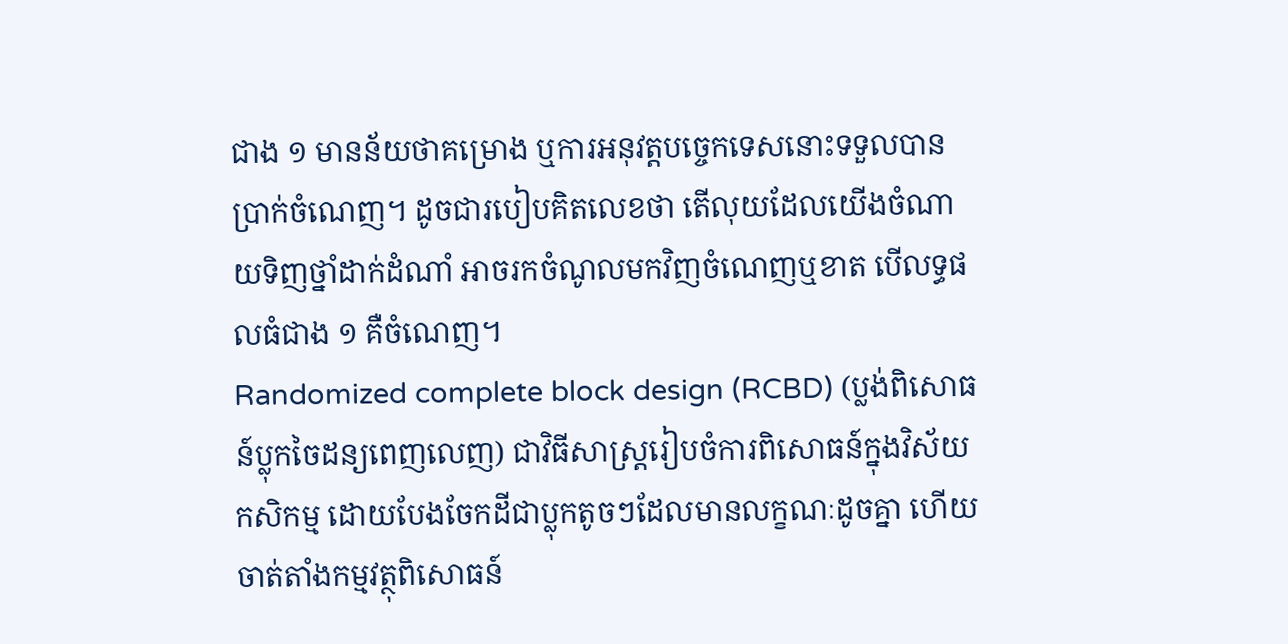ជាង ១ មានន័យថាគម្រោង ឬការអនុវត្តបច្ចេកទេសនោះទទួលបានប្រាក់ចំណេញ។ ដូចជារបៀបគិតលេខថា តើលុយដែលយើងចំណាយទិញថ្នាំដាក់ដំណាំ អាចរកចំណូលមកវិញចំណេញឬខាត បើលទ្ធផលធំជាង ១ គឺចំណេញ។
Randomized complete block design (RCBD) (ប្លង់ពិសោធន៍ប្លុកចៃដន្យពេញលេញ) ជាវិធីសាស្ត្ររៀបចំការពិសោធន៍ក្នុងវិស័យកសិកម្ម ដោយបែងចែកដីជាប្លុកតូចៗដែលមានលក្ខណៈដូចគ្នា ហើយចាត់តាំងកម្មវត្ថុពិសោធន៍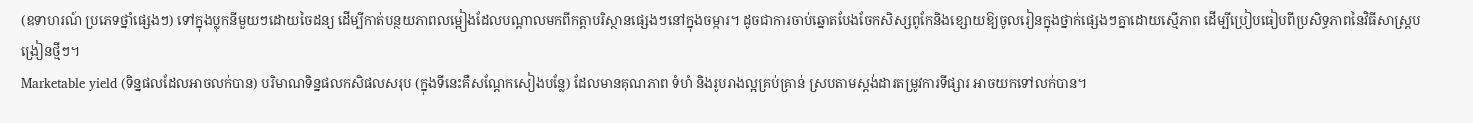(ឧទាហរណ៍ ប្រភេទថ្នាំផ្សេងៗ) ទៅក្នុងប្លុកនីមួយៗដោយចៃដន្យ ដើម្បីកាត់បន្ថយភាពលម្អៀងដែលបណ្តាលមកពីកត្តាបរិស្ថានផ្សេងៗនៅក្នុងចម្ការ។ ដូចជាការចាប់ឆ្នោតបែងចែកសិស្សពូកែនិងខ្សោយឱ្យចូលរៀនក្នុងថ្នាក់ផ្សេងៗគ្នាដោយស្មើភាព ដើម្បីប្រៀបធៀបពីប្រសិទ្ធភាពនៃវិធីសាស្ត្របង្រៀនថ្មីៗ។
Marketable yield (ទិន្នផលដែលអាចលក់បាន) បរិមាណទិន្នផលកសិផលសរុប (ក្នុងទីនេះគឺសណ្តែកសៀងបន្លែ) ដែលមានគុណភាព ទំហំ និងរូបរាងល្អគ្រប់គ្រាន់ ស្របតាមស្តង់ដារតម្រូវការទីផ្សារ អាចយកទៅលក់បាន។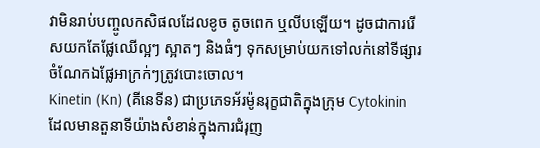វាមិនរាប់បញ្ចូលកសិផលដែលខូច តូចពេក ឬលីបឡើយ។ ដូចជាការរើសយកតែផ្លែឈើល្អៗ ស្អាតៗ និងធំៗ ទុកសម្រាប់យកទៅលក់នៅទីផ្សារ ចំណែកឯផ្លែអាក្រក់ៗត្រូវបោះចោល។
Kinetin (Kn) (គីនេទីន) ជាប្រភេទអ័រម៉ូនរុក្ខជាតិក្នុងក្រុម Cytokinin ដែលមានតួនាទីយ៉ាងសំខាន់ក្នុងការជំរុញ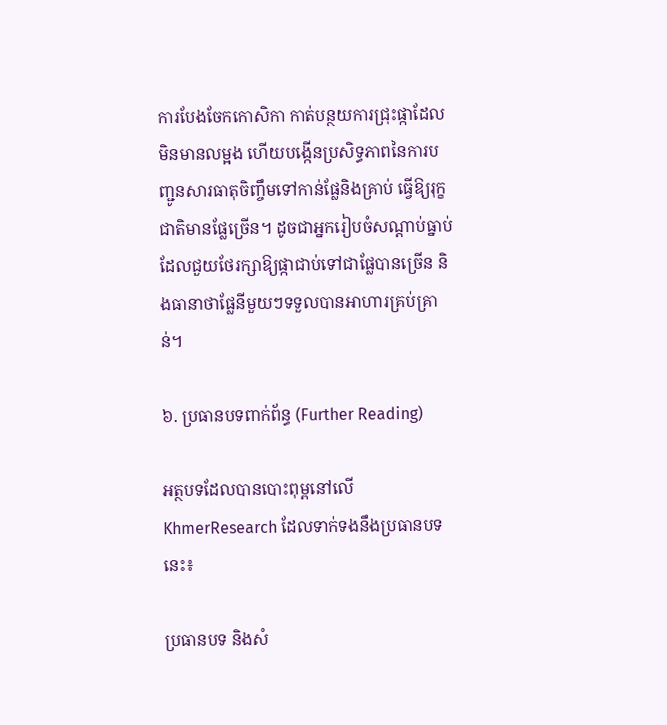ការបែងចែកកោសិកា កាត់បន្ថយការជ្រុះផ្កាដែលមិនមានលម្អង ហើយបង្កើនប្រសិទ្ធភាពនៃការបញ្ជូនសារធាតុចិញ្ចឹមទៅកាន់ផ្លែនិងគ្រាប់ ធ្វើឱ្យរុក្ខជាតិមានផ្លែច្រើន។ ដូចជាអ្នករៀបចំសណ្តាប់ធ្នាប់ដែលជួយថែរក្សាឱ្យផ្កាជាប់ទៅជាផ្លែបានច្រើន និងធានាថាផ្លែនីមួយៗទទួលបានអាហារគ្រប់គ្រាន់។

៦. ប្រធានបទពាក់ព័ន្ធ (Further Reading)

អត្ថបទដែលបានបោះពុម្ពនៅលើ KhmerResearch ដែលទាក់ទងនឹងប្រធានបទនេះ៖

ប្រធានបទ និងសំ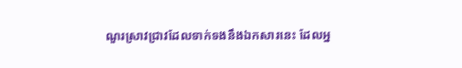ណួរស្រាវជ្រាវដែលទាក់ទងនឹងឯកសារនេះ ដែលអ្ន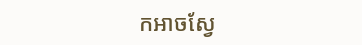កអាចស្វែ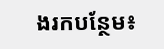ងរកបន្ថែម៖